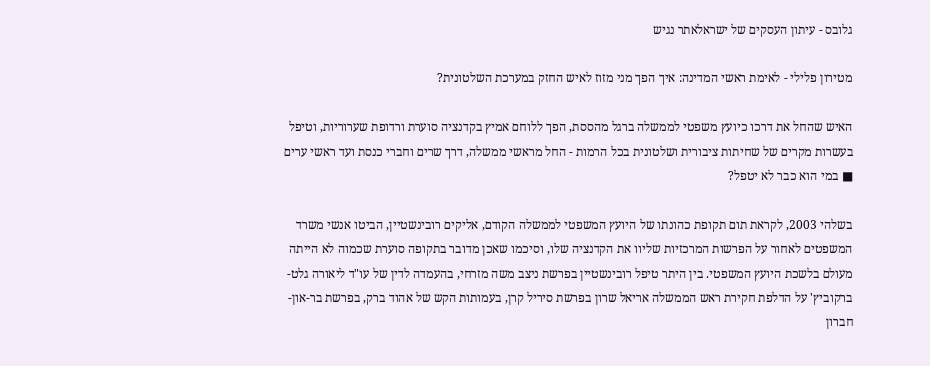גלובס - עיתון העסקים של ישראלאתר נגיש

מטירון פלילי - לאימת ראשי המדינה: איך הפך מני מזוז לאיש החזק במערכת השלטונית?

האיש שהחל את דרכו כיועץ משפטי לממשלה ברגל מהססת, הפך ללוחם אמיץ בקדנציה סוערת ורדופת שערוריות, וטיפל בעשרות מקרים של שחיתות ציבורית ושלטונית בכל הרמות - החל מראשי ממשלה, דרך שרים וחברי כנסת ועד ראשי ערים ■ במי הוא כבר לא יטפל?

בשלהי 2003, לקראת תום תקופת כהונתו של היועץ המשפטי לממשלה הקודם, אליקים רובינשטיין, הביטו אנשי משרד המשפטים לאחור על הפרשות המרכזיות שליוו את הקדנציה שלו, וסיכמו שאכן מדובר בתקופה סוערת שכמוה לא הייתה מעולם בלשכת היועץ המשפטי. בין היתר טיפל רובינשטיין בפרשת ניצב משה מזרחי, בהעמדה לדין של עו"ד ליאורה גלט-ברקוביץ' על הדלפת חקירת ראש הממשלה אריאל שרון בפרשת סיריל קרן, בעמותות הקש של אהוד ברק, בפרשת בר-און-חברון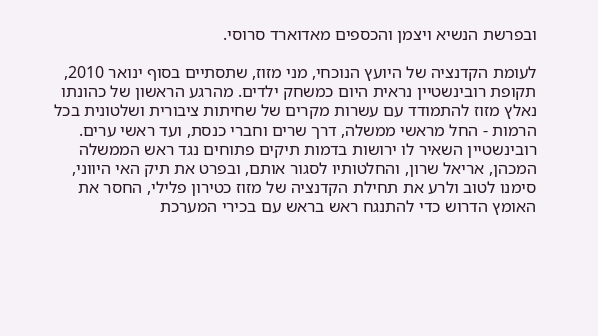ובפרשת הנשיא ויצמן והכספים מאדוארד סרוסי.

לעומת הקדנציה של היועץ הנוכחי, מני מזוז, שתסתיים בסוף ינואר 2010, תקופת רובינשטיין נראית היום כמשחק ילדים. מהרגע הראשון של כהונתו נאלץ מזוז להתמודד עם עשרות מקרים של שחיתות ציבורית ושלטונית בכל הרמות - החל מראשי ממשלה, דרך שרים וחברי כנסת, ועד ראשי ערים. רובינשטיין השאיר לו ירושות בדמות תיקים פתוחים נגד ראש הממשלה המכהן, אריאל שרון, והחלטותיו לסגור אותם, ובפרט את תיק האי היווני, סימנו לטוב ולרע את תחילת הקדנציה של מזוז כטירון פלילי, החסר את האומץ הדרוש כדי להתנגח ראש בראש עם בכירי המערכת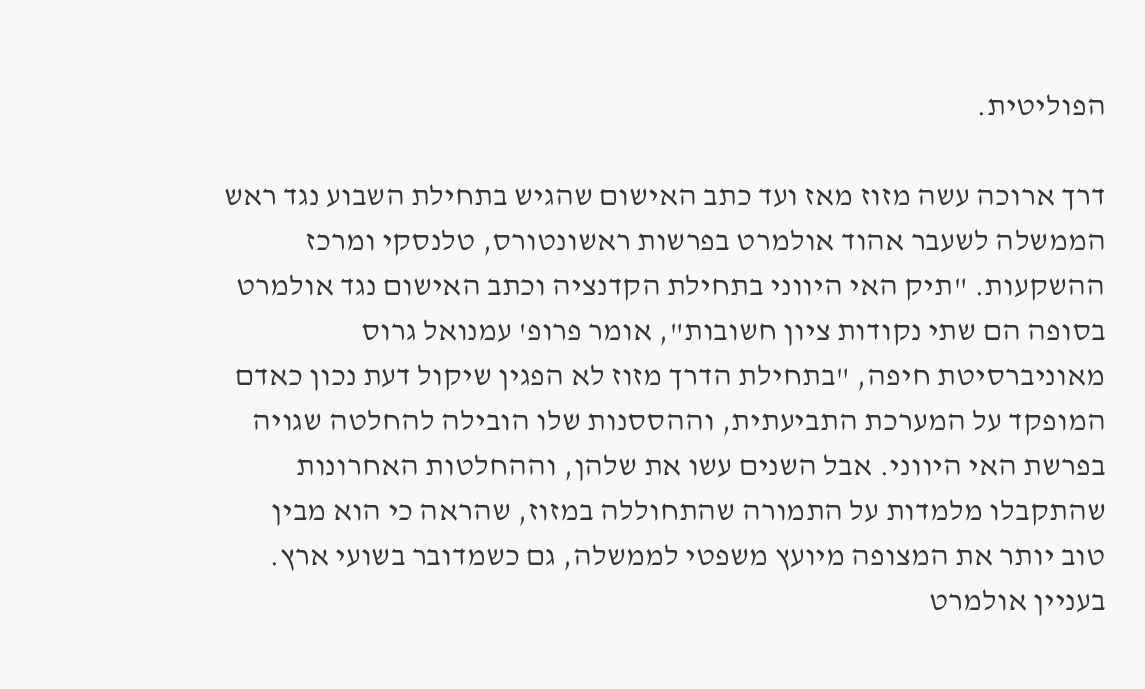הפוליטית.

דרך ארוכה עשה מזוז מאז ועד כתב האישום שהגיש בתחילת השבוע נגד ראש הממשלה לשעבר אהוד אולמרט בפרשות ראשונטורס, טלנסקי ומרכז ההשקעות. "תיק האי היווני בתחילת הקדנציה וכתב האישום נגד אולמרט בסופה הם שתי נקודות ציון חשובות", אומר פרופ' עמנואל גרוס מאוניברסיטת חיפה, "בתחילת הדרך מזוז לא הפגין שיקול דעת נכון כאדם המופקד על המערכת התביעתית, וההססנות שלו הובילה להחלטה שגויה בפרשת האי היווני. אבל השנים עשו את שלהן, וההחלטות האחרונות שהתקבלו מלמדות על התמורה שהתחוללה במזוז, שהראה כי הוא מבין טוב יותר את המצופה מיועץ משפטי לממשלה, גם כשמדובר בשועי ארץ. בעניין אולמרט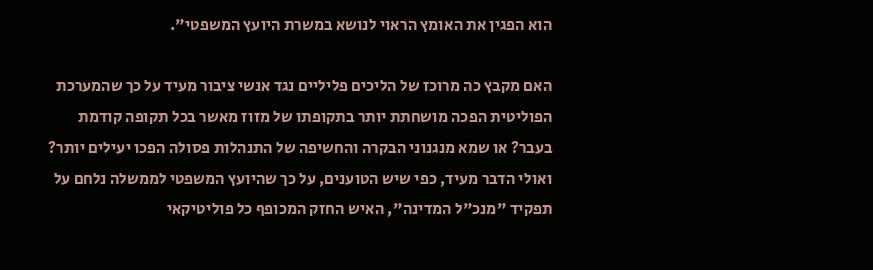הוא הפגין את האומץ הראוי לנושא במשרת היועץ המשפטי".

האם מקבץ כה מרוכז של הליכים פליליים נגד אנשי ציבור מעיד על כך שהמערכת הפוליטית הפכה מושחתת יותר בתקופתו של מזוז מאשר בכל תקופה קודמת בעבר? או שמא מנגנוני הבקרה והחשיפה של התנהלות פסולה הפכו יעילים יותר? ואולי הדבר מעיד, כפי שיש הטוענים, על כך שהיועץ המשפטי לממשלה נלחם על תפקיד "מנכ"ל המדינה", האיש החזק המכופף כל פוליטיקאי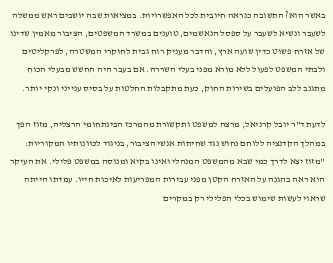באשר הוא? התשובה כנראה חיובית לכל האפשרויות. במציאות שבה יושבים ראש ממשלה לשעבר ונשיא לשעבר על ספסל הנאשמים, טוענים במשרד המשפטים, הציבור מאמין שדינו של אזרח פשוט כדין שועה ארץ, והדבר מעניק רוח גבית לחוקרי המשטרה, לפרקליטים ולבתי המשפט לפעול ללא מורא מפני בעלי השררה. אם בעבר היה החשש מבעלי הכוח מתגנב ללב הפועלים בשירות החוק, כעת מתקבלות החלטות על בסיס ענייני ונקי יותר.

לדעת ד"ר יובל קרניאל, מרצה למשפט ותקשורת מהמרכז הבינתחומי הרצליה, מזוז הפך במהלך הקדנציה ללוחם נחוש נגד שחיתות אנשי הציבור, בניגוד לכוונותיו המקוריות: "מזוז יצא לדרך כמי שבא מהמשפט המנהלי ואינו בקיא ומנוסה במשפט פלילי. את העיקר הוא ראה בהגנה על האזרח הקטן מפני עבירות המפריעות לאיכות חייו. עמדתו הייתה שראוי לעשות שימוש בכלי הפלילי רק במקרים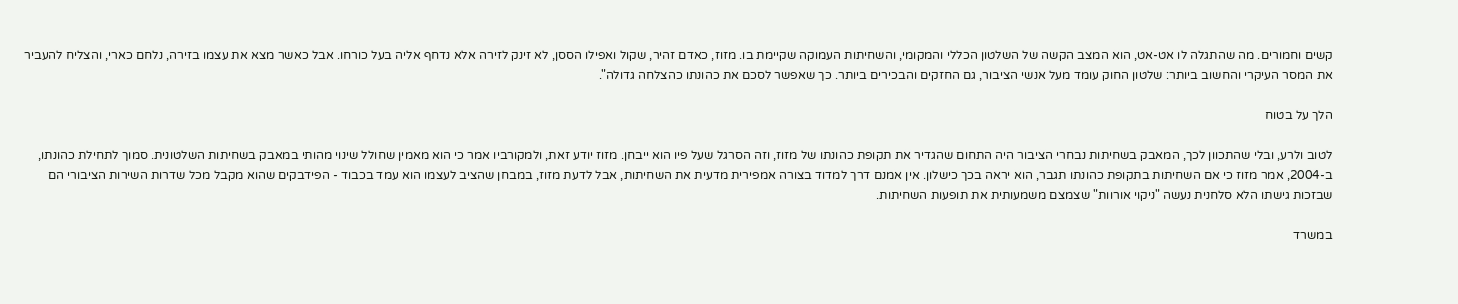קשים וחמורים. מה שהתגלה לו אט-אט, הוא המצב הקשה של השלטון הכללי והמקומי, והשחיתות העמוקה שקיימת בו. מזוז, כאדם זהיר, שקול ואפילו הססן, לא זינק לזירה אלא נדחף אליה בעל כורחו. אבל כאשר מצא את עצמו בזירה, נלחם כארי, והצליח להעביר את המסר העיקרי והחשוב ביותר: שלטון החוק עומד מעל אנשי הציבור, גם החזקים והבכירים ביותר. כך שאפשר לסכם את כהונתו כהצלחה גדולה".

הלך על בטוח

לטוב ולרע, ובלי שהתכוון לכך, המאבק בשחיתות נבחרי הציבור היה התחום שהגדיר את תקופת כהונתו של מזוז, וזה הסרגל שעל פיו הוא ייבחן. מזוז יודע זאת, ולמקורביו אמר כי הוא מאמין שחולל שינוי מהותי במאבק בשחיתות השלטונית. סמוך לתחילת כהונתו, ב-2004, אמר מזוז כי אם השחיתות בתקופת כהונתו תגבר, הוא יראה בכך כישלון. אין אמנם דרך למדוד בצורה אמפירית מדעית את השחיתות, אבל לדעת מזוז, במבחן שהציב לעצמו הוא עמד בכבוד - הפידבקים שהוא מקבל מכל שדרות השירות הציבורי הם שבזכות גישתו הלא סלחנית נעשה "ניקוי אורוות" שצמצם משמעותית את תופעות השחיתות.

במשרד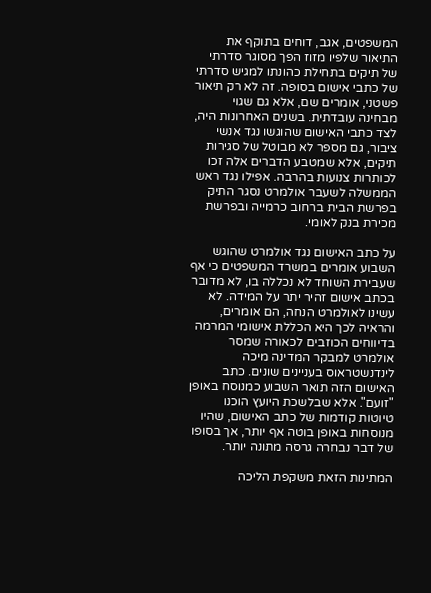המשפטים, אגב, דוחים בתוקף את התיאור שלפיו מזוז הפך מסוגר סדרתי של תיקים בתחילת כהונתו למגיש סדרתי של כתבי אישום בסופה. זה לא רק תיאור פשטני, אומרים שם, אלא גם שגוי מבחינה עובדתית. בשנים האחרונות היה, לצד כתבי האישום שהוגשו נגד אנשי ציבור, גם מספר לא מבוטל של סגירות תיקים, אלא שמטבע הדברים אלה זכו לכותרות צנועות בהרבה. אפילו נגד ראש הממשלה לשעבר אולמרט נסגר התיק בפרשת הבית ברחוב כרמייה ובפרשת מכירת בנק לאומי.

על כתב האישום נגד אולמרט שהוגש השבוע אומרים במשרד המשפטים כי אף שעבירת השוחד לא נכללה בו, לא מדובר בכתב אישום זהיר יתר על המידה. לא עשינו לאולמרט הנחה, הם אומרים, והראיה לכך היא הכללת אישומי המרמה בדיווחים הכוזבים לכאורה שמסר אולמרט למבקר המדינה מיכה לינדנשטראוס בעניינים שונים. כתב האישום הזה תואר השבוע כמנוסח באופן "זועם". אלא שבלשכת היועץ הוכנו טיוטות קודמות של כתב האישום, שהיו מנוסחות באופן בוטה אף יותר, אך בסופו של דבר נבחרה גרסה מתונה יותר.

המתינות הזאת משקפת הליכה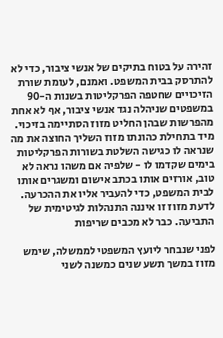זהירה על בטוח בתיקים של אנשי ציבור, כדי לא להתרסק בבית המשפט. ואמנם, לעומת שורת הזיכויים שחטפה הפרקליטות בשנות ה-90 במשפטים שניהלה נגד אנשי ציבור, אף לא אחת מהפרשות שבהן החליט מזוז הסתיימה בזיכוי. מיד בתחילת כהונתו מזוז השליך החוצה את מה שנראה לו כגישה השלטת בשורות הפרקליטות בימים שקדמו לו - שלפיה אם משהו נראה לא טוב, אורזים אותו בכתב אישום ומשגרים אותו לבית המשפט, כדי להעביר אליו את ההכרעה. לדעת מזוז זו איננה התנהלות לגיטימית של התביעה. כבר לא מכבים שריפות

לפני שנבחר ליועץ המשפטי לממשלה, שימש מזוז במשך תשע שנים כמשנה לשני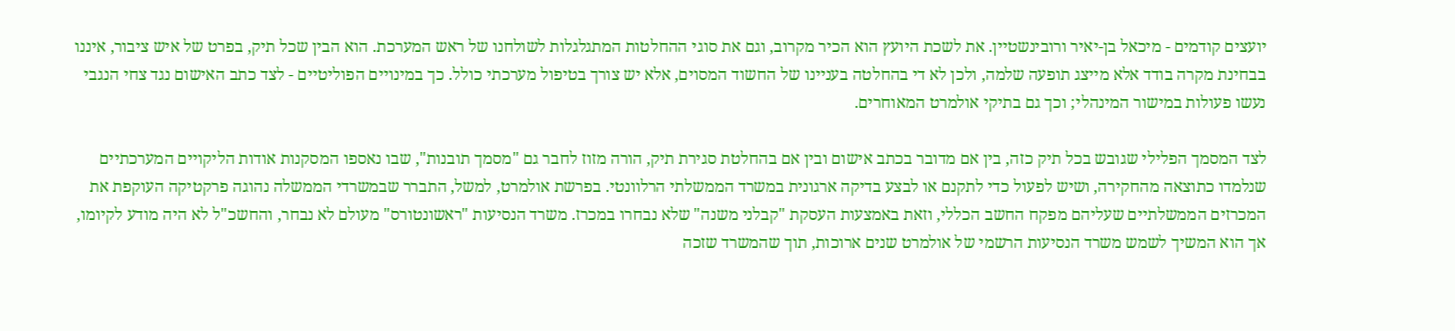יועצים קודמים - מיכאל בן-יאיר ורובינשטיין. את לשכת היועץ הוא הכיר מקרוב, וגם את סוגי ההחלטות המתגלגלות לשולחנו של ראש המערכת. הוא הבין שכל תיק, בפרט של איש ציבור, איננו בבחינת מקרה בודד אלא מייצג תופעה שלמה, ולכן לא די בהחלטה בעניינו של החשוד המסוים, אלא יש צורך בטיפול מערכתי כולל. כך במינויים הפוליטיים - לצד כתב האישום נגד צחי הנגבי נעשו פעולות במישור המינהלי; וכך גם בתיקי אולמרט המאוחרים.

לצד המסמך הפלילי שגובש בכל תיק כזה, בין אם מדובר בכתב אישום ובין אם בהחלטת סגירת תיק, הורה מזוז לחבר גם "מסמך תובנות", שבו נאספו המסקנות אודות הליקויים המערכתיים שנלמדו כתוצאה מהחקירה, ושיש לפעול כדי לתקנם או לבצע בדיקה ארגונית במשרד הממשלתי הרלוונטי. בפרשת אולמרט, למשל, התברר שבמשרדי הממשלה נהוגה פרקטיקה העוקפת את המכרזים הממשלתיים שעליהם מפקח החשב הכללי, וזאת באמצעות העסקת "קבלני משנה" שלא נבחרו במכרז. משרד הנסיעות "ראשונטורס" מעולם לא נבחר, והחשכ"ל לא היה מודע לקיומו, אך הוא המשיך לשמש משרד הנסיעות הרשמי של אולמרט שנים ארוכות, תוך שהמשרד שזכה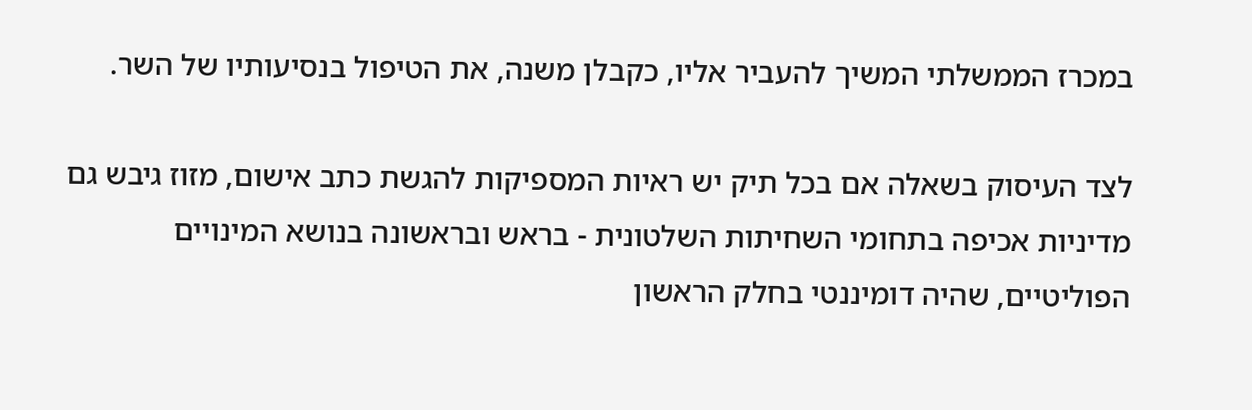במכרז הממשלתי המשיך להעביר אליו, כקבלן משנה, את הטיפול בנסיעותיו של השר.

לצד העיסוק בשאלה אם בכל תיק יש ראיות המספיקות להגשת כתב אישום, מזוז גיבש גם מדיניות אכיפה בתחומי השחיתות השלטונית - בראש ובראשונה בנושא המינויים הפוליטיים, שהיה דומיננטי בחלק הראשון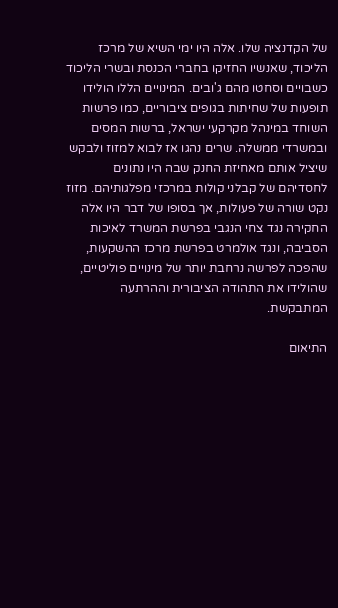של הקדנציה שלו. אלה היו ימי השיא של מרכז הליכוד, שאנשיו החזיקו בחברי הכנסת ובשרי הליכוד כשבויים וסחטו מהם ג'ובים. המינויים הללו הולידו תופעות של שחיתות בגופים ציבוריים, כמו פרשות השוחד במינהל מקרקעי ישראל, ברשות המסים ובמשרדי ממשלה. שרים נהגו אז לבוא למזוז ולבקש שיציל אותם מאחיזת החנק שבה היו נתונים לחסדיהם של קבלני קולות במרכזי מפלגותיהם. מזוז נקט שורה של פעולות, אך בסופו של דבר היו אלה החקירה נגד צחי הנגבי בפרשת המשרד לאיכות הסביבה, ונגד אולמרט בפרשת מרכז ההשקעות, שהפכה לפרשה נרחבת יותר של מינויים פוליטיים, שהולידו את התהודה הציבורית וההרתעה המתבקשת.

התיאום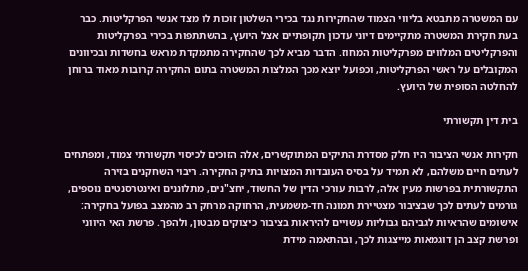עם המשטרה מתבטא בליווי הצמוד שהחקירות נגד בכירי השלטון זוכות לו מצד אנשי הפרקליטות. כבר בעת חקירת המשטרה מתקיימים דיוני עדכון תקופתיים אצל היועץ, בהשתתפות בכירי בפרקליטות והפרקליטים המלווים מפרקליטות המחוז. הדבר מביא לכך שהחקירה מתמקדת מראש בחשדות ובכיוונים המקובלים על ראשי הפרקליטות, וכפועל יוצא מכך המלצות המשטרה בתום החקירה קרובות מאוד ברוחן להחלטה הסופית של היועץ.

בית דין תקשורתי

חקירות אנשי הציבור היו חלק מסדרת התיקים המתוקשרים, אלה הזוכים לכיסוי תקשורתי צמוד, ומפתחים לעתים חיים משלהם, לא תמיד על בסיס העובדות המצויות בתיק החקירה. ריבוי השחקנים בזירה התקשורתית בפרשות מעין אלה, לרבות עורכי הדין של החשוד, יחצ"נים, מתלוננים ואינטרסנטים נוספים, גורמים לעתים לכך שבציבור מצטיירת תמונה חד-משמעית, הרחוקה מרחק רב מהמצב בפועל בחקירה: אישומים שהראיות לגביהם גבוליות עשויים להיראות בציבור כיצוקים מבטון, ולהפך. פרשת האי היווני ופרשת קצב הן דוגמאות מייצגות לכך, ובהתאמה מידת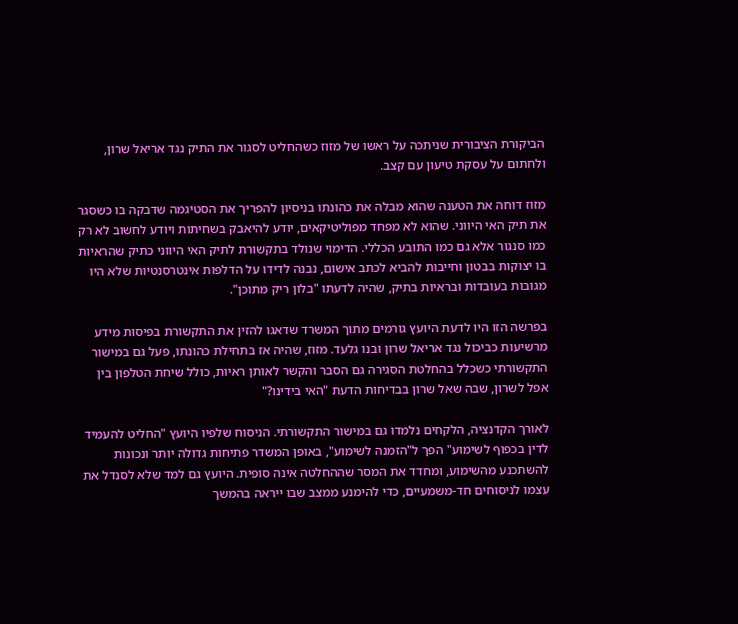הביקורת הציבורית שניתכה על ראשו של מזוז כשהחליט לסגור את התיק נגד אריאל שרון, ולחתום על עסקת טיעון עם קצב.

מזוז דוחה את הטענה שהוא מבלה את כהונתו בניסיון להפריך את הסטיגמה שדבקה בו כשסגר את תיק האי היווני. שהוא לא מפחד מפוליטיקאים, יודע להיאבק בשחיתות ויודע לחשוב לא רק כמו סנגור אלא גם כמו התובע הכללי. הדימוי שנולד בתקשורת לתיק האי היווני כתיק שהראיות בו יצוקות בבטון וחייבות להביא לכתב אישום, נבנה לדידו על הדלפות אינטרסנטיות שלא היו מגובות בעובדות ובראיות בתיק, שהיה לדעתו "בלון ריק מתוכן".

בפרשה הזו היו לדעת היועץ גורמים מתוך המשרד שדאגו להזין את התקשורת בפיסות מידע מרשיעות כביכול נגד אריאל שרון ובנו גלעד. מזוז, שהיה אז בתחילת כהונתו, פעל גם במישור התקשורתי כשכלל בהחלטת הסגירה גם הסבר והקשר לאותן ראיות, כולל שיחת הטלפון בין אפל לשרון, שבה שאל שרון בבדיחות הדעת "האי בידינו?"

לאורך הקדנציה, הלקחים נלמדו גם במישור התקשורתי. הניסוח שלפיו היועץ "החליט להעמיד לדין בכפוף לשימוע" הפך ל"הזמנה לשימוע", באופן המשדר פתיחות גדולה יותר ונכונות להשתכנע מהשימוע, ומחדד את המסר שההחלטה אינה סופית. היועץ גם למד שלא לסנדל את עצמו לניסוחים חד-משמעיים, כדי להימנע ממצב שבו ייראה בהמשך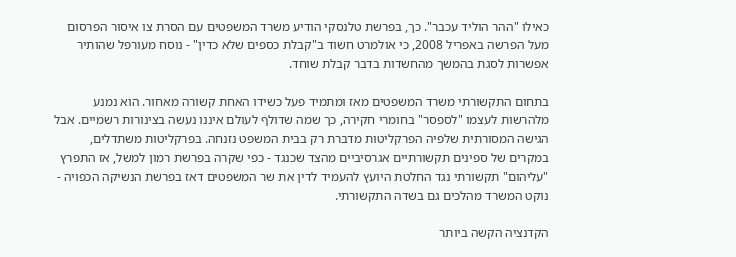כאילו "ההר הוליד עכבר". כך, בפרשת טלנסקי הודיע משרד המשפטים עם הסרת צו איסור הפרסום מעל הפרשה באפריל 2008, כי אולמרט חשוד ב"קבלת כספים שלא כדין" - נוסח מעורפל שהותיר אפשרות לסגת בהמשך מהחשדות בדבר קבלת שוחד.

בתחום התקשורתי משרד המשפטים מאז ומתמיד פעל כשידו האחת קשורה מאחור. הוא נמנע מלהרשות לעצמו "לספסר" בחומרי חקירה, כך שמה שדולף לעולם איננו נעשה בצינורות רשמיים. אבל הגישה המסורתית שלפיה הפרקליטות מדברת רק בבית המשפט נזנחה. בפרקליטות משתדלים, במקרים של ספינים תקשורתיים אגרסיביים מהצד שכנגד - כפי שקרה בפרשת רמון למשל, אז התפרץ "עליהום" תקשורתי נגד החלטת היועץ להעמיד לדין את שר המשפטים דאז בפרשת הנשיקה הכפויה - נוקט המשרד מהלכים גם בשדה התקשורתי.

הקדנציה הקשה ביותר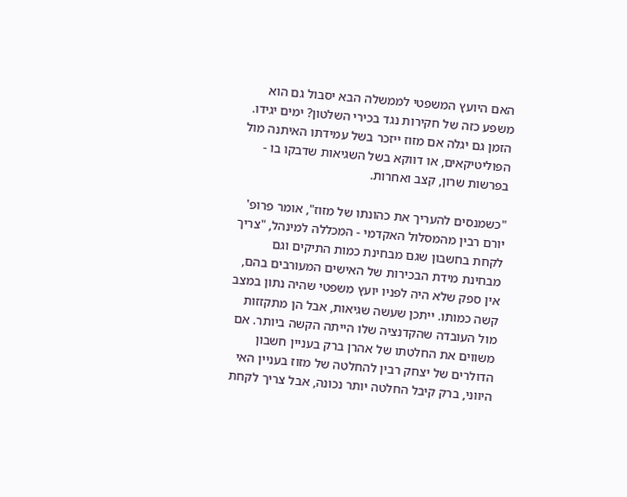האם היועץ המשפטי לממשלה הבא יסבול גם הוא משפע כזה של חקירות נגד בכירי השלטון? ימים יגידו. הזמן גם יגלה אם מזוז ייזכר בשל עמידתו האיתנה מול הפוליטיקאים, או דווקא בשל השגיאות שדבקו בו - בפרשות שרון, קצב ואחרות.

"כשמנסים להעריך את כהונתו של מזוז", אומר פרופ' יורם רבין מהמסלול האקדמי - המכללה למינהל, "צריך לקחת בחשבון שגם מבחינת כמות התיקים וגם מבחינת מידת הבכירות של האישים המעורבים בהם, אין ספק שלא היה לפניו יועץ משפטי שהיה נתון במצב קשה כמותו. ייתכן שעשה שגיאות, אבל הן מתקזזות מול העובדה שהקדנציה שלו הייתה הקשה ביותר. אם משווים את החלטתו של אהרן ברק בעניין חשבון הדולרים של יצחק רבין להחלטה של מזוז בעניין האי היווני, ברק קיבל החלטה יותר נכונה, אבל צריך לקחת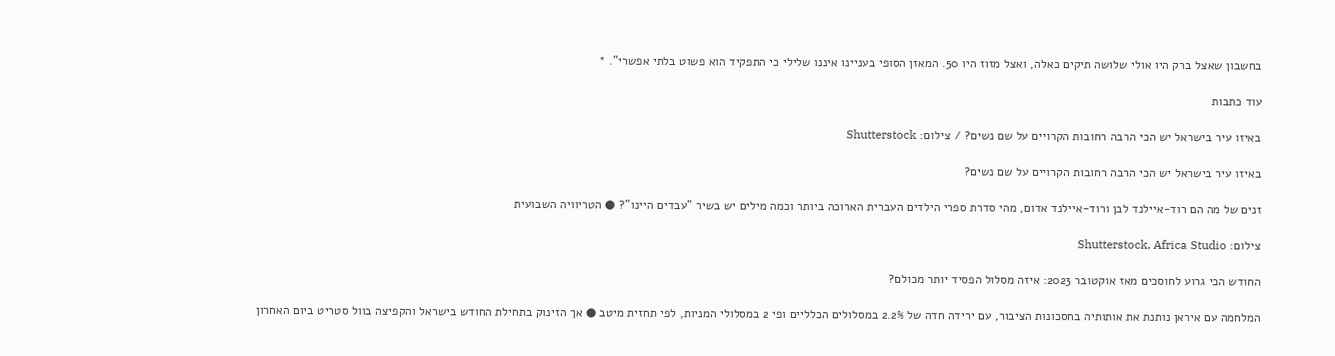בחשבון שאצל ברק היו אולי שלושה תיקים כאלה, ואצל מזוז היו 50. המאזן הסופי בעניינו איננו שלילי כי התפקיד הוא פשוט בלתי אפשרי". *

עוד כתבות

באיזו עיר בישראל יש הכי הרבה רחובות הקרויים על שם נשים? / צילום: Shutterstock

באיזו עיר בישראל יש הכי הרבה רחובות הקרויים על שם נשים?

זנים של מה הם רוד-איילנד לבן ורוד-איילנד אדום, מהי סדרת ספרי הילדים העברית הארוכה ביותר וכמה מילים יש בשיר "עבדים היינו"? ● הטריוויה השבועית

צילום: Shutterstock, Africa Studio

החודש הכי גרוע לחוסכים מאז אוקטובר 2023: איזה מסלול הפסיד יותר מכולם?

המלחמה עם איראן נותנת את אותותיה בחסכונות הציבור, עם ירידה חדה של 2.2% במסלולים הכלליים ופי 2 במסלולי המניות, לפי תחזית מיטב ● אך הזינוק בתחילת החודש בישראל והקפיצה בוול סטריט ביום האחרון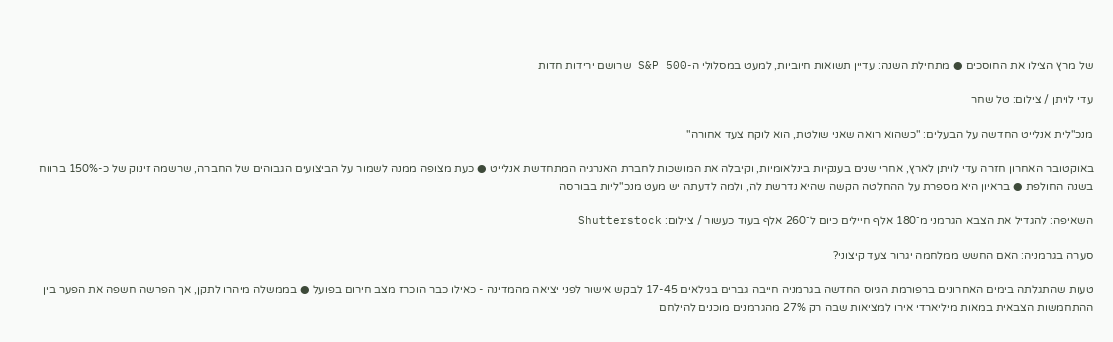של מרץ הצילו את החוסכים ● מתחילת השנה: עדיין תשואות חיוביות, למעט במסלולי ה-S&P 500 שרושם ירידות חדות

עדי לויתן / צילום: טל שחר

מנכ"לית אנלייט החדשה על הבעלים: "כשהוא רואה שאני שולטת, הוא לוקח צעד אחורה"

באוקטובר האחרון חזרה עדי לויתן לארץ, אחרי שנים בענקיות בינלאומיות, וקיבלה את המושכות לחברת האנרגיה המתחדשת אנלייט ● כעת מצופה ממנה לשמור על הביצועים הגבוהים של החברה, שרשמה זינוק של כ-150% ברווח בשנה החולפת ● בראיון היא מספרת על ההחלטה הקשה שהיא נדרשת לה, ולמה לדעתה יש מעט מנכ"ליות בבורסה

השאיפה: להגדיל את הצבא הגרמני מ־180 אלף חיילים כיום ל־260 אלף בעוד כעשור / צילום: Shutterstock

סערה בגרמניה: האם החשש ממלחמה יגרור צעד קיצוני?

טעות שהתגלתה בימים האחרונים ברפורמת הגיוס החדשה בגרמניה חייבה גברים בגילאים 17-45 לבקש אישור לפני יציאה מהמדינה - כאילו כבר הוכרז מצב חירום בפועל ● בממשלה מיהרו לתקן, אך הפרשה חשפה את הפער בין ההתחמשות הצבאית במאות מיליארדי אירו למציאות שבה רק 27% מהגרמנים מוכנים להילחם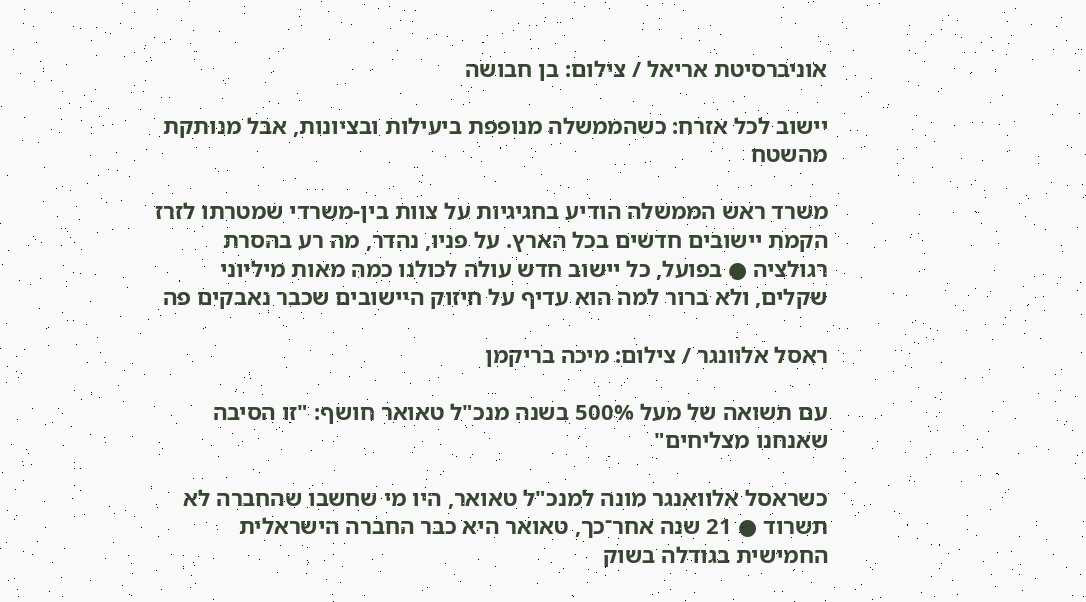אוניברסיטת אריאל / צילום: בן חבושה

יישוב לכל אזרח: כשהממשלה מנופפת ביעילות ובציונות, אבל מנותקת מהשטח

משרד ראש הממשלה הודיע בחגיגיות על צוות בין-משרדי שמטרתו לזרז הקמת יישובים חדשים בכל הארץ. על פניו, נהדר, מה רע בהסרת רגולציה ● בפועל, כל יישוב חדש עולה לכולנו כמה מאות מיליוני שקלים, ולא ברור למה הוא עדיף על חיזוק היישובים שכבר נאבקים פה

ראסל אלוונגר / צילום: מיכה בריקמן

עם תשואה של מעל 500% בשנה מנכ"ל טאואר חושף: "זו הסיבה שאנחנו מצליחים"

כשראסל אלוואנגר מונה למנכ"ל טאואר, היו מי שחשבו שהחברה לא תשרוד ● 21 שנה אחר־כך, טאואר היא כבר החברה הישראלית החמישית בגודלה בשוק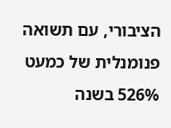הציבורי, עם תשואה פנומנלית של כמעט 526% בשנה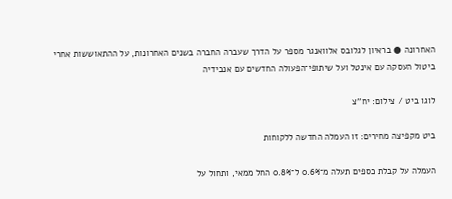האחרונה ● בראיון לגלובס אלוואנגר מספר על הדרך שעברה החברה בשנים האחרונות, על ההתאוששות אחרי ביטול העסקה עם אינטל ועל שיתופי־הפעולה החדשים עם אנבידיה

לוגו ביט / צילום: יח''צ

ביט מקפיצה מחירים: זו העמלה החדשה ללקוחות

העמלה על קבלת כספים תעלה מ־0.6% ל־0.8% החל ממאי, ותחול על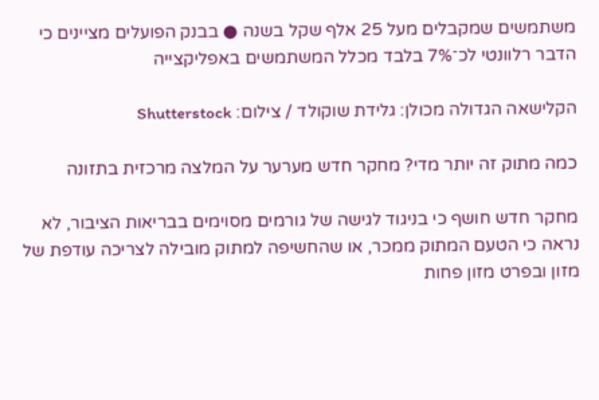משתמשים שמקבלים מעל 25 אלף שקל בשנה ● בבנק הפועלים מציינים כי הדבר רלוונטי לכ־7% בלבד מכלל המשתמשים באפליקצייה

הקלישאה הגדולה מכולן: גלידת שוקולד / צילום: Shutterstock

כמה מתוק זה יותר מדי? מחקר חדש מערער על המלצה מרכזית בתזונה

מחקר חדש חושף כי בניגוד לגישה של גורמים מסוימים בבריאות הציבור, לא נראה כי הטעם המתוק ממכר, או שהחשיפה למתוק מובילה לצריכה עודפת של מזון ובפרט מזון פחות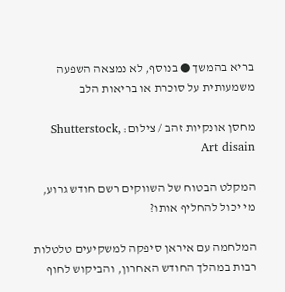בריא בהמשך ● בנוסף, לא נמצאה השפעה משמעותית על סוכרת או בריאות הלב

מחסן אונקיות זהב / צילום: Shutterstock, Art disain

המקלט הבטוח של השווקים רשם חודש גרוע, מי יכול להחליף אותו?

המלחמה עם איראן סיפקה למשקיעים טלטלות רבות במהלך החודש האחרון, והביקוש לחוף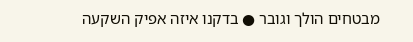מבטחים הולך וגובר ● בדקנו איזה אפיק השקעה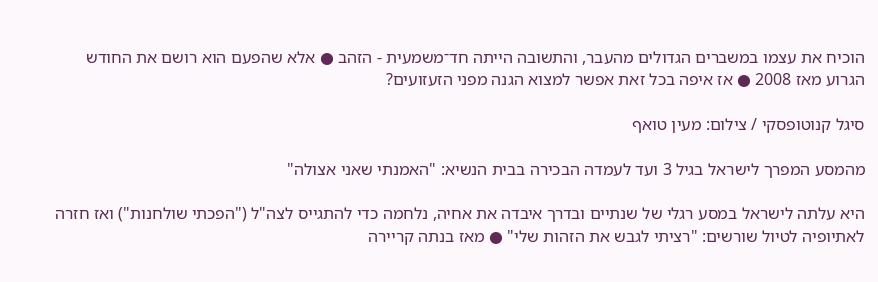הוכיח את עצמו במשברים הגדולים מהעבר, והתשובה הייתה חד־משמעית - הזהב ● אלא שהפעם הוא רושם את החודש הגרוע מאז 2008 ● אז איפה בכל זאת אפשר למצוא הגנה מפני הזעזועים?

סיגל קנוטופסקי / צילום: מעין טואף

מהמסע המפרך לישראל בגיל 3 ועד לעמדה הבכירה בבית הנשיא: "האמנתי שאני אצולה"

היא עלתה לישראל במסע רגלי של שנתיים ובדרך איבדה את אחיה, נלחמה כדי להתגייס לצה"ל ("הפכתי שולחנות") ואז חזרה לאתיופיה לטיול שורשים: "רציתי לגבש את הזהות שלי" ● מאז בנתה קריירה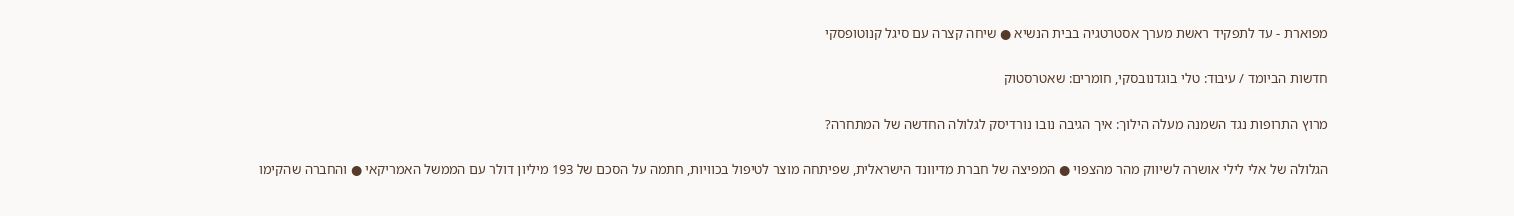מפוארת - עד לתפקיד ראשת מערך אסטרטגיה בבית הנשיא ● שיחה קצרה עם סיגל קנוטופסקי

חדשות הביומד / עיבוד: טלי בוגדנובסקי, חומרים: שאטרסטוק

מרוץ התרופות נגד השמנה מעלה הילוך: איך הגיבה נובו נורדיסק לגלולה החדשה של המתחרה?

הגלולה של אלי לילי אושרה לשיווק מהר מהצפוי ● המפיצה של חברת מדיוונד הישראלית, שפיתחה מוצר לטיפול בכוויות, חתמה על הסכם של 193 מיליון דולר עם הממשל האמריקאי ● והחברה שהקימו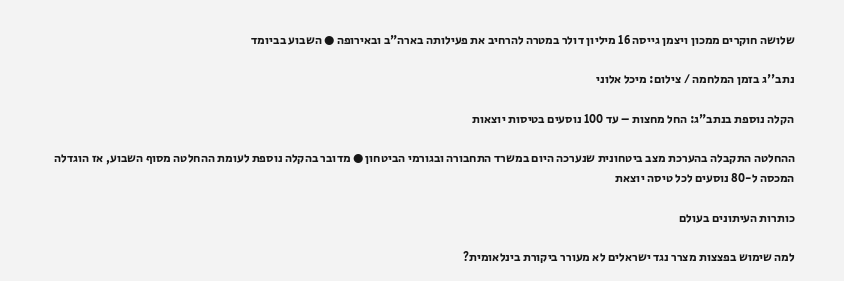שלושה חוקרים ממכון ויצמן גייסה 16 מיליון דולר במטרה להרחיב את פעילותה בארה"ב ובאירופה ● השבוע בביומד

נתב''ג בזמן המלחמה / צילום: מיכל אלוני

הקלה נוספת בנתב"ג: החל מחצות – עד 100 נוסעים בטיסות יוצאות

ההחלטה התקבלה בהערכת מצב ביטחונית שנערכה היום במשרד התחבורה ובגורמי הביטחון ● מדובר בהקלה נוספת לעומת ההחלטה מסוף השבוע, אז הוגדלה המכסה ל-80 נוסעים לכל טיסה יוצאת

כותרות העיתונים בעולם

למה שימוש בפצצות מצרר נגד ישראלים לא מעורר ביקורת בינלאומית?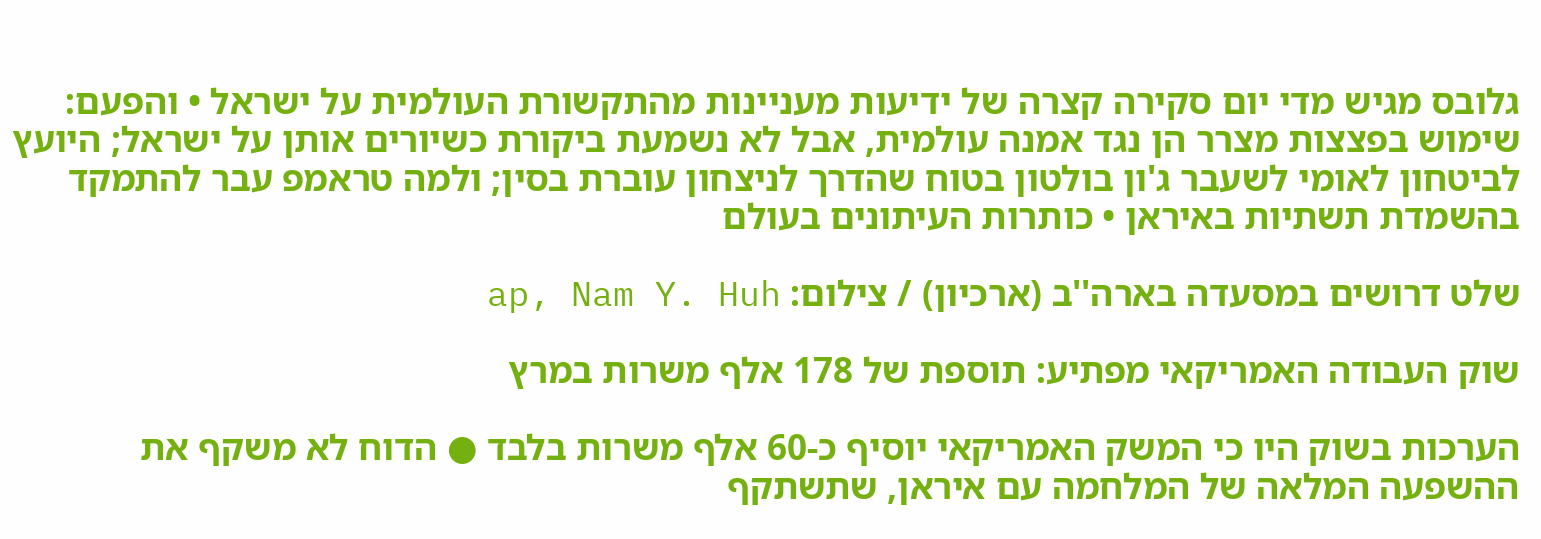גלובס מגיש מדי יום סקירה קצרה של ידיעות מעניינות מהתקשורת העולמית על ישראל • והפעם: שימוש בפצצות מצרר הן נגד אמנה עולמית, אבל לא נשמעת ביקורת כשיורים אותן על ישראל; היועץ לביטחון לאומי לשעבר ג'ון בולטון בטוח שהדרך לניצחון עוברת בסין; ולמה טראמפ עבר להתמקד בהשמדת תשתיות באיראן • כותרות העיתונים בעולם

שלט דרושים במסעדה בארה''ב (ארכיון) / צילום: ap, Nam Y. Huh

שוק העבודה האמריקאי מפתיע: תוספת של 178 אלף משרות במרץ

הערכות בשוק היו כי המשק האמריקאי יוסיף כ-60 אלף משרות בלבד ● הדוח לא משקף את ההשפעה המלאה של המלחמה עם איראן, שתשתקף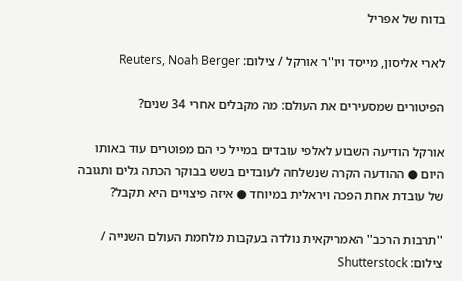בדוח של אפריל

לארי אליסון, מייסד ויו''ר אורקל / צילום: Reuters, Noah Berger

הפיטורים שמסעירים את העולם: מה מקבלים אחרי 34 שנים?

אורקל הודיעה השבוע לאלפי עובדים במייל כי הם מפוטרים עוד באותו היום ● ההודעה הקרה שנשלחה לעובדים בשש בבוקר הכתה גלים ותגובה של עובדת אחת הפכה ויראלית במיוחד ● איזה פיצויים היא תקבל?

''תרבות הרכב'' האמריקאית נולדה בעקבות מלחמת העולם השנייה / צילום: Shutterstock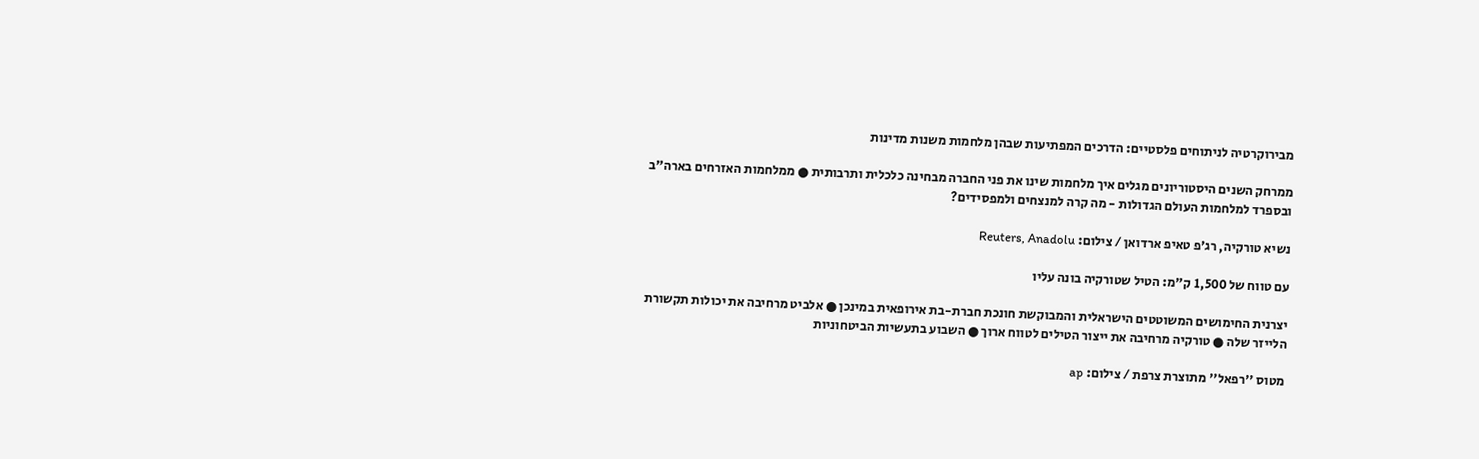מבירוקרטיה לניתוחים פלסטיים: הדרכים המפתיעות שבהן מלחמות משנות מדינות

ממרחק השנים היסטוריונים מגלים איך מלחמות שינו את פני החברה מבחינה כלכלית ותרבותית ● ממלחמות האזרחים בארה"ב ובספרד למלחמות העולם הגדולות - מה קרה למנצחים ולמפסידים?

נשיא טורקיה, רג'פ טאיפ ארדואן / צילום: Reuters, Anadolu

עם טווח של 1,500 ק"מ: הטיל שטורקיה בונה עליו

יצרנית החימושים המשוטטים הישראלית והמבוקשת חונכת חברת-בת אירופאית במינכן ● אלביט מרחיבה את יכולות תקשורת הלייזר שלה ● טורקיה מרחיבה את ייצור הטילים לטווח ארוך ● השבוע בתעשיות הביטחוניות

מטוס ''רפאל'' מתוצרת צרפת / צילום: ap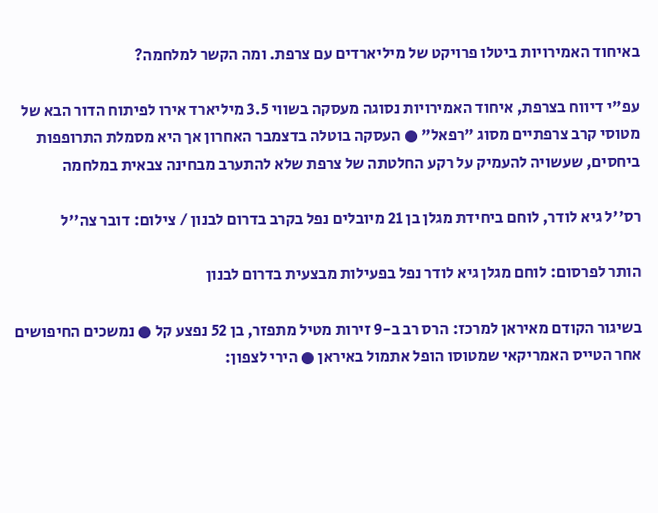באיחוד האמירויות ביטלו פרויקט של מיליארדים עם צרפת. ומה הקשר למלחמה?

עפ"י דיווח בצרפת, איחוד האמירויות נסוגה מעסקה בשווי 3.5 מיליארד אירו לפיתוח הדור הבא של מטוסי קרב צרפתיים מסוג "רפאל" ● העסקה בוטלה בדצמבר האחרון אך היא מסמלת התרופפות ביחסים, שעשויה להעמיק על רקע החלטתה של צרפת שלא להתערב מבחינה צבאית במלחמה

רס''ל גיא לודר, לוחם ביחידת מגלן בן 21 מיובלים נפל בקרב בדרום לבנון / צילום: דובר צה''ל

הותר לפרסום: לוחם מגלן גיא לודר נפל בפעילות מבצעית בדרום לבנון

בשיגור הקודם מאיראן למרכז: הרס רב ב-9 זירות מטיל מתפזר, בן 52 נפצע קל ● נמשכים החיפושים אחר הטייס האמריקאי שמטוסו הופל אתמול באיראן ● הירי לצפון: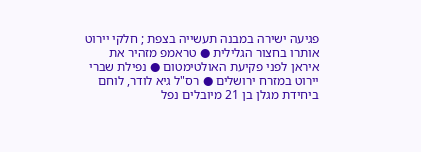פגיעה ישירה במבנה תעשייה בצפת ; חלקי יירוט אותרו בחצור הגלילית ● טראמפ מזהיר את איראן לפני פקיעת האולטימטום ● נפילת שברי יירוט במזרח ירושלים ● רס"ל גיא לודר, לוחם ביחידת מגלן בן 21 מיובלים נפל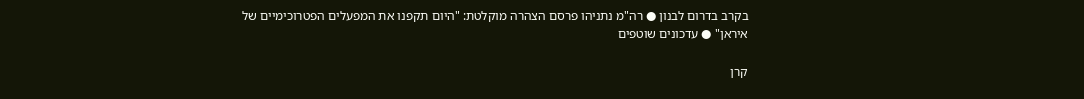בקרב בדרום לבנון ● רה"מ נתניהו פרסם הצהרה מוקלטת: "היום תקפנו את המפעלים הפטרוכימיים של איראן" ● עדכונים שוטפים

קרן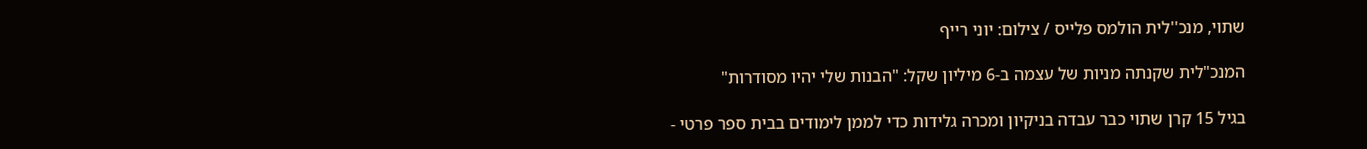שתוי, מנכ''לית הולמס פלייס / צילום: יוני רייף

המנכ"לית שקנתה מניות של עצמה ב-6 מיליון שקל: "הבנות שלי יהיו מסודרות"

בגיל 15 קרן שתוי כבר עבדה בניקיון ומכרה גלידות כדי לממן לימודים בבית ספר פרטי -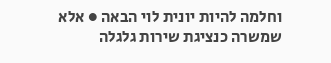וחלמה להיות יונית לוי הבאה ● אלא שמשרה כנציגת שירות גלגלה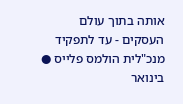אותה בתוך עולם העסקים - עד לתפקיד מנכ"לית הולמס פלייס ● בינואר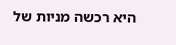היא רכשה מניות של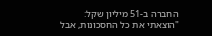החברה ב-51 מיליון שקל: "הוצאתי את כל החסכונות, אבל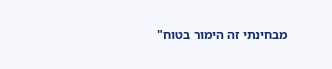מבחינתי זה הימור בטוח"